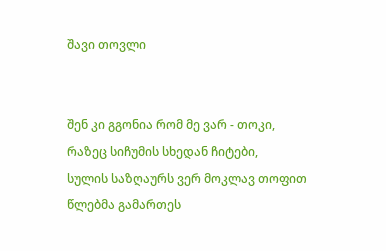შავი თოვლი


შენ კი გგონია რომ მე ვარ - თოკი,
რაზეც სიჩუმის სხედან ჩიტები,
სულის საზღაურს ვერ მოკლავ თოფით
წლებმა გამართეს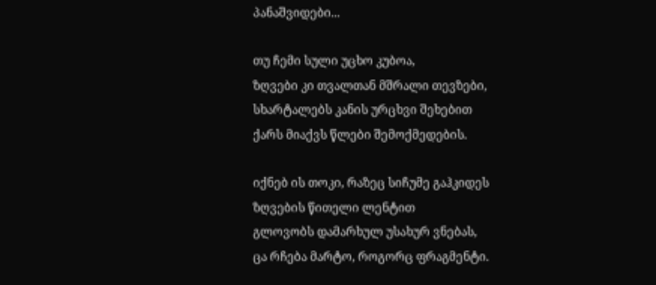პანაშვიდები...

თუ ჩემი სული უცხო კუბოა,
ზღვები კი თვალთან მშრალი თევზები,
სხარტალებს კანის ურცხვი შეხებით
ქარს მიაქვს წლები შემოქმედების.

იქნებ ის თოკი, რაზეც სიჩუმე გაჰკიდეს ზღვების წითელი ლენტით
გლოვობს დამარხულ უსახურ ვნებას,
ცა რჩება მარტო, როგორც ფრაგმენტი.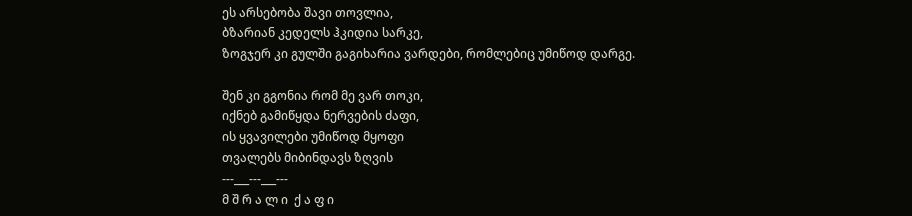ეს არსებობა შავი თოვლია,
ბზარიან კედელს ჰკიდია სარკე,
ზოგჯერ კი გულში გაგიხარია ვარდები, რომლებიც უმიწოდ დარგე.

შენ კი გგონია რომ მე ვარ თოკი,
იქნებ გამიწყდა ნერვების ძაფი,
ის ყვავილები უმიწოდ მყოფი
თვალებს მიბინდავს ზღვის
---___---___---
მ შ რ ა ლ ი  ქ ა ფ ი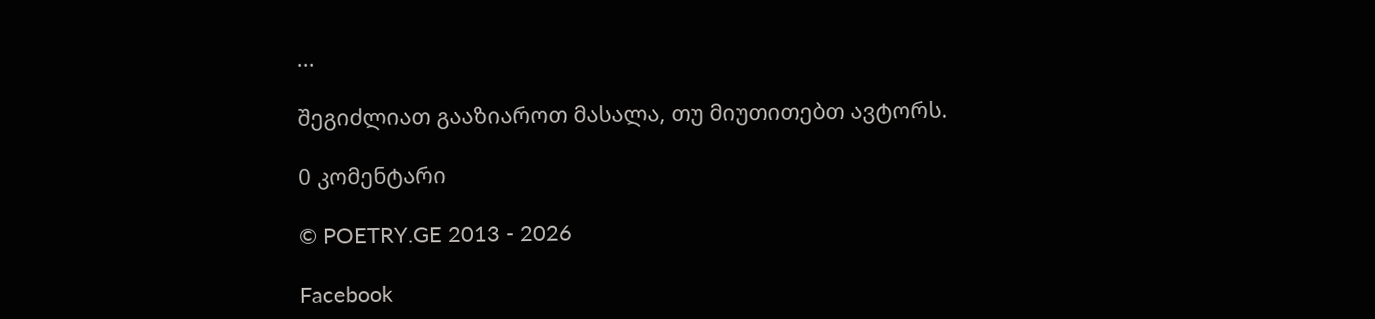...

შეგიძლიათ გააზიაროთ მასალა, თუ მიუთითებთ ავტორს.

0 კომენტარი

© POETRY.GE 2013 - 2026

Facebook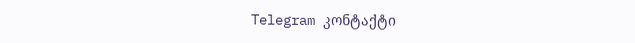Telegram კონტაქტი